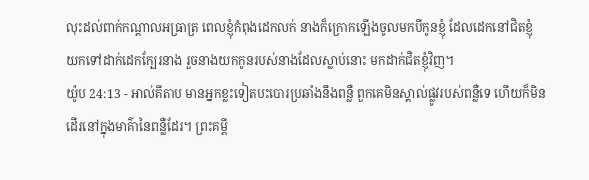លុះដល់ពាក់កណ្តាលអធ្រាត្រ ពេលខ្ញុំកំពុងដេកលក់ នាងក៏ក្រោកឡើងចូលមកបីកូនខ្ញុំ ដែលដេកនៅជិតខ្ញុំ យកទៅដាក់ដេកក្បែរនាង រួចនាងយកកូនរបស់នាងដែលស្លាប់នោះ មកដាក់ជិតខ្ញុំវិញ។
យ៉ូប 24:13 - អាល់គីតាប មានអ្នកខ្លះទៀតបះបោរប្រឆាំងនឹងពន្លឺ ពួកគេមិនស្គាល់ផ្លូវរបស់ពន្លឺទេ ហើយក៏មិនដើរនៅក្នុងមាគ៌ានៃពន្លឺដែរ។ ព្រះគម្ពី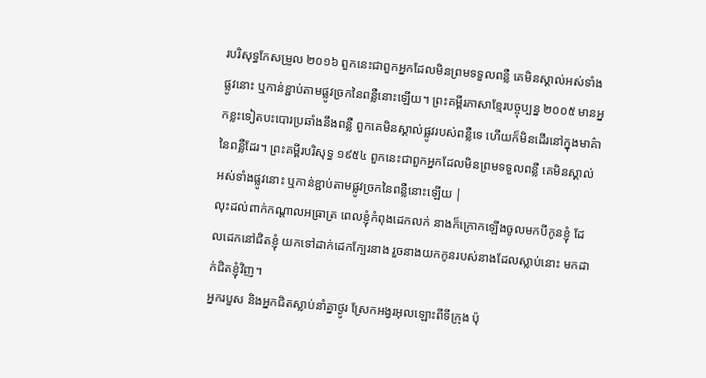របរិសុទ្ធកែសម្រួល ២០១៦ ពួកនេះជាពួកអ្នកដែលមិនព្រមទទួលពន្លឺ គេមិនស្គាល់អស់ទាំងផ្លូវនោះ ឬកាន់ខ្ជាប់តាមផ្លូវច្រកនៃពន្លឺនោះឡើយ។ ព្រះគម្ពីរភាសាខ្មែរបច្ចុប្បន្ន ២០០៥ មានអ្នកខ្លះទៀតបះបោរប្រឆាំងនឹងពន្លឺ ពួកគេមិនស្គាល់ផ្លូវរបស់ពន្លឺទេ ហើយក៏មិនដើរនៅក្នុងមាគ៌ានៃពន្លឺដែរ។ ព្រះគម្ពីរបរិសុទ្ធ ១៩៥៤ ពួកនេះជាពួកអ្នកដែលមិនព្រមទទួលពន្លឺ គេមិនស្គាល់អស់ទាំងផ្លូវនោះ ឬកាន់ខ្ជាប់តាមផ្លូវច្រកនៃពន្លឺនោះឡើយ |
លុះដល់ពាក់កណ្តាលអធ្រាត្រ ពេលខ្ញុំកំពុងដេកលក់ នាងក៏ក្រោកឡើងចូលមកបីកូនខ្ញុំ ដែលដេកនៅជិតខ្ញុំ យកទៅដាក់ដេកក្បែរនាង រួចនាងយកកូនរបស់នាងដែលស្លាប់នោះ មកដាក់ជិតខ្ញុំវិញ។
អ្នករបួស និងអ្នកជិតស្លាប់នាំគ្នាថ្ងូរ ស្រែកអង្វរអុលឡោះពីទីក្រុង ប៉ុ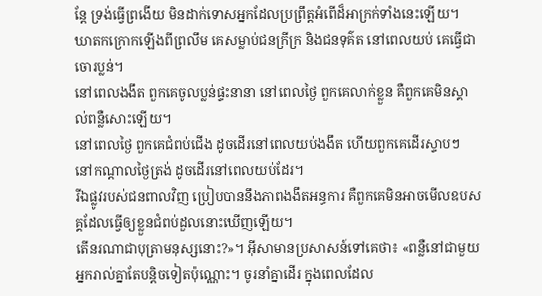ន្តែ ទ្រង់ធ្វើព្រងើយ មិនដាក់ទោសអ្នកដែលប្រព្រឹត្តអំពើដ៏អាក្រក់ទាំងនេះឡើយ។
ឃាតកក្រោកឡើងពីព្រលឹម គេសម្លាប់ជនក្រីក្រ និងជនទុគ៌ត នៅពេលយប់ គេធ្វើជាចោរប្លន់។
នៅពេលងងឹត ពួកគេចូលប្លន់ផ្ទះនានា នៅពេលថ្ងៃ ពួកគេលាក់ខ្លួន គឺពួកគេមិនស្គាល់ពន្លឺសោះឡើយ។
នៅពេលថ្ងៃ ពួកគេជំពប់ជើង ដូចដើរនៅពេលយប់ងងឹត ហើយពួកគេដើរស្ទាបៗ នៅកណ្ដាលថ្ងៃត្រង់ ដូចដើរនៅពេលយប់ដែរ។
រីឯផ្លូវរបស់ជនពាលវិញ ប្រៀបបាននឹងភាពងងឹតអន្ធការ គឺពួកគេមិនអាចមើលឧបសគ្គដែលធ្វើឲ្យខ្លួនជំពប់ដួលនោះឃើញឡើយ។
តើនរណាជាបុត្រាមនុស្សនោះ?»។ អ៊ីសាមានប្រសាសន៍ទៅគេថា៖ «ពន្លឺនៅជាមួយអ្នករាល់គ្នាតែបន្ដិចទៀតប៉ុណ្ណោះ។ ចូរនាំគ្នាដើរ ក្នុងពេលដែល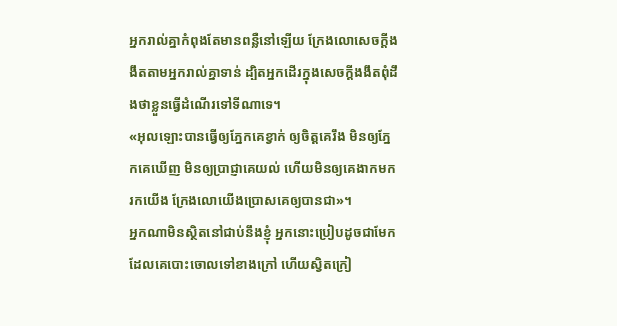អ្នករាល់គ្នាកំពុងតែមានពន្លឺនៅឡើយ ក្រែងលោសេចក្ដីងងឹតតាមអ្នករាល់គ្នាទាន់ ដ្បិតអ្នកដើរក្នុងសេចក្ដីងងឹតពុំដឹងថាខ្លួនធ្វើដំណើរទៅទីណាទេ។
«អុលឡោះបានធ្វើឲ្យភ្នែកគេខ្វាក់ ឲ្យចិត្ដគេរឹង មិនឲ្យភ្នែកគេឃើញ មិនឲ្យប្រាជ្ញាគេយល់ ហើយមិនឲ្យគេងាកមករកយើង ក្រែងលោយើងប្រោសគេឲ្យបានជា»។
អ្នកណាមិនស្ថិតនៅជាប់នឹងខ្ញុំ អ្នកនោះប្រៀបដូចជាមែក ដែលគេបោះចោលទៅខាងក្រៅ ហើយស្វិតក្រៀ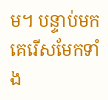ម។ បន្ទាប់មក គេរើសមែកទាំង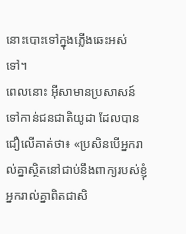នោះបោះទៅក្នុងភ្លើងឆេះអស់ទៅ។
ពេលនោះ អ៊ីសាមានប្រសាសន៍ទៅកាន់ជនជាតិយូដា ដែលបានជឿលើគាត់ថា៖ «ប្រសិនបើអ្នករាល់គ្នាស្ថិតនៅជាប់នឹងពាក្យរបស់ខ្ញុំ អ្នករាល់គ្នាពិតជាសិ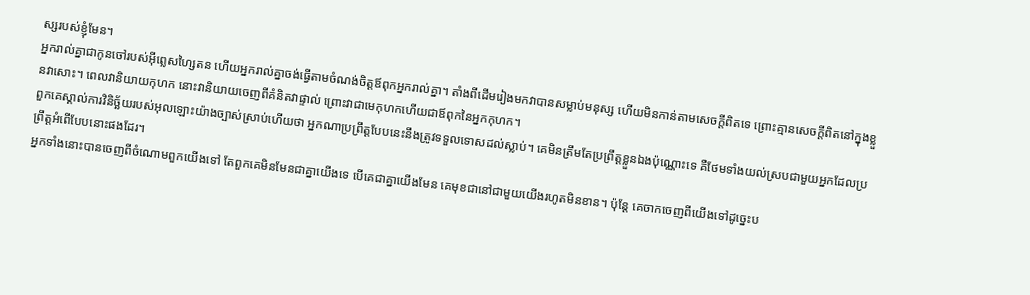ស្សរបស់ខ្ញុំមែន។
អ្នករាល់គ្នាជាកូនចៅរបស់អ៊ីព្លេសហ្សៃតន ហើយអ្នករាល់គ្នាចង់ធ្វើតាមចំណង់ចិត្ដឪពុកអ្នករាល់គ្នា។ តាំងពីដើមរៀងមកវាបានសម្លាប់មនុស្ស ហើយមិនកាន់តាមសេចក្ដីពិតទេ ព្រោះគ្មានសេចក្ដីពិតនៅក្នុងខ្លួនវាសោះ។ ពេលវានិយាយកុហក នោះវានិយាយចេញពីគំនិតវាផ្ទាល់ ព្រោះវាជាមេកុហកហើយជាឪពុកនៃអ្នកកុហក។
ពួកគេស្គាល់ការវិនិច្ឆ័យរបស់អុលឡោះយ៉ាងច្បាស់ស្រាប់ហើយថា អ្នកណាប្រព្រឹត្ដបែបនេះនឹងត្រូវទទួលទោសដល់ស្លាប់។ គេមិនត្រឹមតែប្រព្រឹត្ដខ្លួនឯងប៉ុណ្ណោះទេ គឺថែមទាំងយល់ស្របជាមួយអ្នកដែលប្រព្រឹត្ដអំពើបែបនោះផងដែរ។
អ្នកទាំងនោះបានចេញពីចំណោមពួកយើងទៅ តែពួកគេមិនមែនជាគ្នាយើងទេ បើគេជាគ្នាយើងមែន គេមុខជានៅជាមួយយើងរហូតមិនខាន។ ប៉ុន្ដែ គេចាកចេញពីយើងទៅដូច្នេះប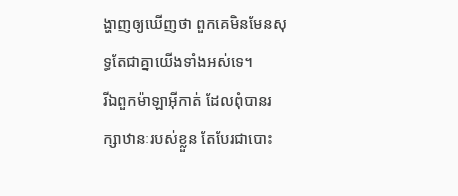ង្ហាញឲ្យឃើញថា ពួកគេមិនមែនសុទ្ធតែជាគ្នាយើងទាំងអស់ទេ។
រីឯពួកម៉ាឡាអ៊ីកាត់ ដែលពុំបានរក្សាឋានៈរបស់ខ្លួន តែបែរជាបោះ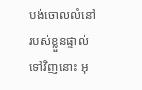បង់ចោលលំនៅរបស់ខ្លួនផ្ទាល់ទៅវិញនោះ អុ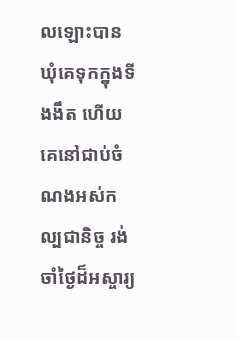លឡោះបានឃុំគេទុកក្នុងទីងងឹត ហើយគេនៅជាប់ចំណងអស់កល្បជានិច្ច រង់ចាំថ្ងៃដ៏អស្ចារ្យ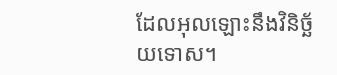ដែលអុលឡោះនឹងវិនិច្ឆ័យទោស។